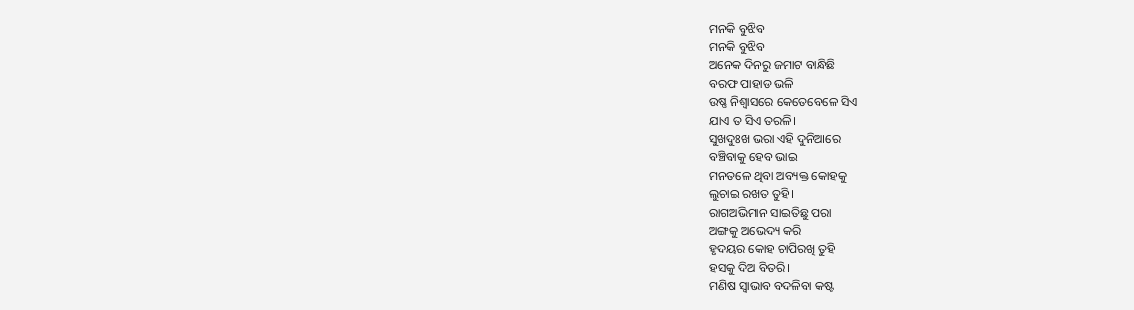ମନକି ବୁଝିବ
ମନକି ବୁଝିବ
ଅନେକ ଦିନରୁ ଜମାଟ ବାନ୍ଧିଛି
ବରଫ ପାହାଡ ଭଳି
ଉଷ୍ଣ ନିଶ୍ବାସରେ କେତେବେଳେ ସିଏ
ଯାଏ ତ ସିଏ ତରଳି।
ସୁଖଦୁଃଖ ଭରା ଏହି ଦୁନିଆରେ
ବଞ୍ଚିବାକୁ ହେବ ଭାଇ
ମନତଳେ ଥିବା ଅବ୍ୟକ୍ତ କୋହକୁ
ଲୁଚାଇ ରଖତ ତୁହି।
ରାଗଅଭିମାନ ସାଇତିଛୁ ପରା
ଅଙ୍ଗକୁ ଅଭେଦ୍ୟ କରି
ହୃଦୟର କୋହ ଚାପିରଖି ତୁହି
ହସକୁ ଦିଅ ବିତରି।
ମଣିଷ ସ୍ବାଭାବ ବଦଳିବା କଷ୍ଟ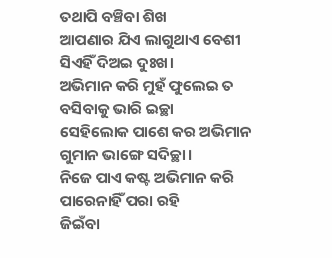ତଥାପି ବଞ୍ଚିବା ଶିଖ
ଆପଣାର ଯିଏ ଲାଗୁଥାଏ ବେଶୀ
ସିଏହିଁ ଦିଅଇ ଦୁଃଖ।
ଅଭିମାନ କରି ମୁହଁ ଫୁଲେଇ ତ
ବସିବାକୁ ଭାରି ଇଚ୍ଛା
ସେହିଲୋକ ପାଶେ କର ଅଭିମାନ
ଗୁମାନ ଭାଙ୍ଗେ ସଦିଚ୍ଛା।
ନିଜେ ପାଏ କଷ୍ଟ ଅଭିମାନ କରି
ପାରେନାହିଁ ପରା ରହି
ଜିଇଁବା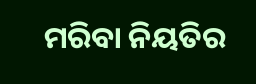ମରିବା ନିୟତିର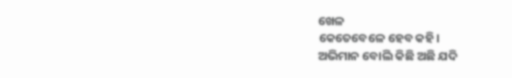ଖେଳ
କେତେବେଳେ ହେବ କହି।
ଅଭିମାନ ବୋଲି କିଛି ଅଛି ଯଦି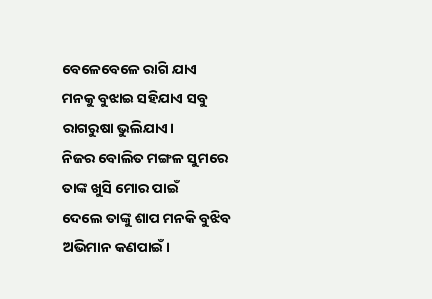ବେଳେବେଳେ ରାଗି ଯାଏ
ମନକୁ ବୁଝାଇ ସହିଯାଏ ସବୁ
ରାଗରୁଷା ଭୁଲିଯାଏ।
ନିଜର ବୋଲିତ ମଙ୍ଗଳ ସୁମରେ
ତାଙ୍କ ଖୁସି ମୋର ପାଇଁ
ଦେଲେ ତାଙ୍କୁ ଶାପ ମନକି ବୁଝିବ
ଅଭିମାନ କଣପାଇଁ।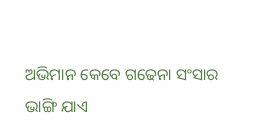ଅଭିମାନ କେବେ ଗଢେନା ସଂସାର
ଭାଙ୍ଗି ଯାଏ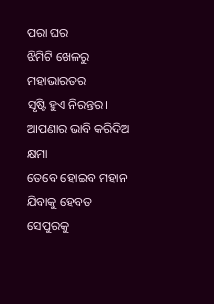ପରା ଘର
ଝିମିଟି ଖେଳରୁ ମହାଭାରତର
ସୃଷ୍ଟି ହୁଏ ନିରନ୍ତର।
ଆପଣାର ଭାବି କରିଦିଅ କ୍ଷମା
ତେବେ ହୋଇବ ମହାନ
ଯିବାକୁ ହେବତ ସେପୁରକୁ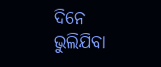ଦିନେ
ଭୁଲିଯିବା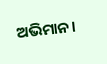ଅଭିମାନ।